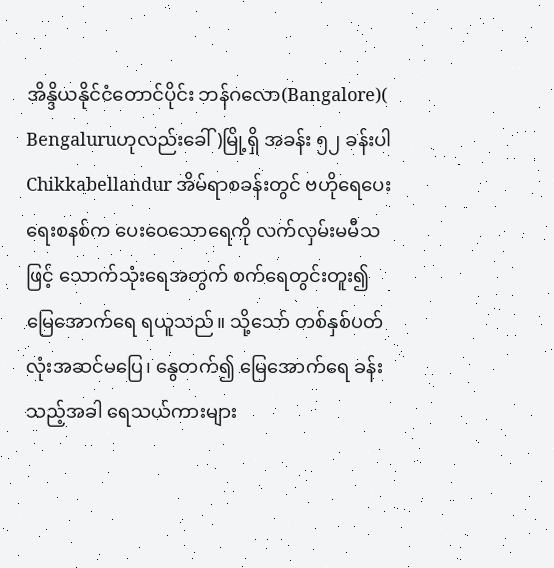အိန္ဒိယနိုင်ငံတောင်ပိုင်း ဘန်ဂလော(Bangalore)( Bengaluruဟုလည်းခေါ်)မြို့ရှိ အခန်း ၅၂ ခန်းပါ Chikkabellandur အိမ်ရာစခန်းတွင် ဗဟိုရေပေးရေးစနစ်က ပေးဝေသောရေကို လက်လှမ်းမမီသဖြင့် သောက်သုံးရေအတွက် စက်ရေတွင်းတူး၍ မြေအောက်ရေ ရယူသည်။ သို့သော် တစ်နှစ်ပတ်လုံးအဆင်မပြေ၊ နွေတက်၍ မြေအောက်ရေ ခန်းသည့်အခါ ရေသယ်ကားများ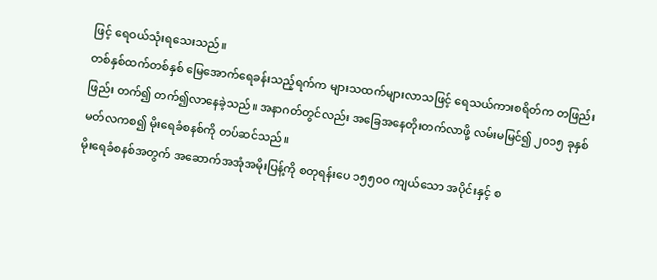ဖြင့် ရေဝယ်သုံးရသေးသည်။
တစ်နှစ်ထက်တစ်နှစ် မြေအောက်ရေခန်းသည့်ရက်က များသထက်များလာသဖြင့် ရေသယ်ကားစရိတ်က တဖြည်းဖြည်း တက်၍ တက်၍လာနေခဲ့သည်။ အနာဂတ်တွင်လည်း အခြေအနေတိုးတက်လာဖို့ လမ်းမမြင်၍ ၂၀၁၅ ခုနှစ် မတ်လကစ၍ မိုးရေခံစနစ်ကို တပ်ဆင်သည်။
မိုးရေခံစနစ်အတွက် အဆောက်အအုံအမိုးပြန့်ကို စတုရန်းပေ ၁၅၅၀၀ ကျယ်သော အပိုင်းနှင့် စ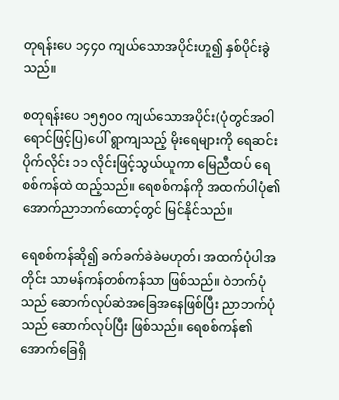တုရန်းပေ ၁၄၄၀ ကျယ်သောအပိုင်းဟူ၍ နှစ်ပိုင်းခွဲသည်။

စတုရန်းပေ ၁၅၅၀၀ ကျယ်သောအပိုင်း(ပုံတွင်အဝါရောင်ဖြင့်ပြ)ပေါ် ရွာကျသည့် မိုးရေများကို ရေဆင်းပိုက်လိုင်း ၁၁ လိုင်းဖြင့်သွယ်ယူကာ မြေညီထပ် ရေစစ်ကန်ထဲ ထည့်သည်။ ရေစစ်ကန်ကို အထက်ပါပုံ၏အောက်ညာဘက်ထောင့်တွင် မြင်နိုင်သည်။

ရေစစ်ကန်ဆို၍ ခက်ခက်ခဲခဲမဟုတ်၊ အထက်ပုံပါအတိုင်း သာမန်ကန်တစ်ကန်သာ ဖြစ်သည်။ ဝဲဘက်ပုံသည် ဆောက်လုပ်ဆဲအခြေအနေဖြစ်ပြီး ညာဘက်ပုံသည် ဆောက်လုပ်ပြီး ဖြစ်သည်။ ရေစစ်ကန်၏ အောက်ခြေရှိ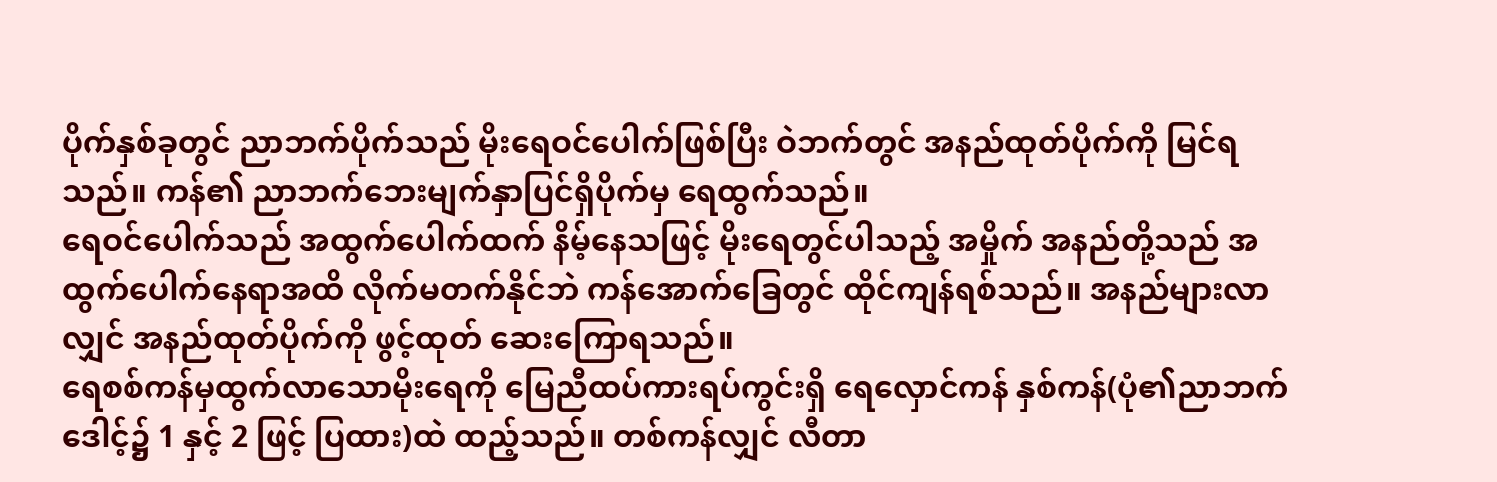ပိုက်နှစ်ခုတွင် ညာဘက်ပိုက်သည် မိုးရေဝင်ပေါက်ဖြစ်ပြီး ဝဲဘက်တွင် အနည်ထုတ်ပိုက်ကို မြင်ရသည်။ ကန်၏ ညာဘက်ဘေးမျက်နှာပြင်ရှိပိုက်မှ ရေထွက်သည်။
ရေဝင်ပေါက်သည် အထွက်ပေါက်ထက် နိမ့်နေသဖြင့် မိုးရေတွင်ပါသည့် အမှိုက် အနည်တို့သည် အထွက်ပေါက်နေရာအထိ လိုက်မတက်နိုင်ဘဲ ကန်အောက်ခြေတွင် ထိုင်ကျန်ရစ်သည်။ အနည်များလာလျှင် အနည်ထုတ်ပိုက်ကို ဖွင့်ထုတ် ဆေးကြောရသည်။
ရေစစ်ကန်မှထွက်လာသောမိုးရေကို မြေညီထပ်ကားရပ်ကွင်းရှိ ရေလှောင်ကန် နှစ်ကန်(ပုံ၏ညာဘက်ဒေါင့်၌ 1 နှင့် 2 ဖြင့် ပြထား)ထဲ ထည့်သည်။ တစ်ကန်လျှင် လီတာ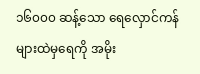၁၆၀၀၀ ဆန့်သော ရေလှောင်ကန်များထဲမှရေကို အမိုး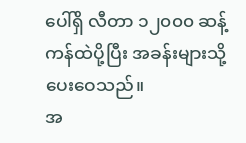ပေါ်ရှိ လီတာ ၁၂၀၀၀ ဆန့် ကန်ထဲပို့ပြီး အခန်းများသို့ ပေးဝေသည်။
အ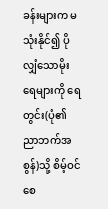ခန်းများက မသုံးနိုင်၍ ပိုလျှံသောမိုးရေများကို ရေတွင်း(ပုံ၏ညာဘက်အစွန်)သို့ စိမ့်ဝင်စေ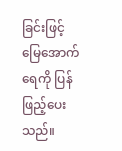ခြင်းဖြင့် မြေအောက်ရေကို ပြန်ဖြည့်ပေးသည်။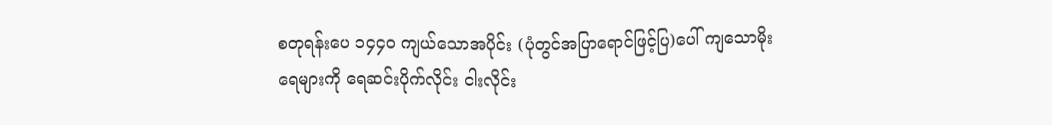စတုရန်းပေ ၁၄၄၀ ကျယ်သောအပိုင်း (ပုံတွင်အပြာရောင်ဖြင့်ပြ)ပေါ် ကျသောမိုးရေများကို ရေဆင်းပိုက်လိုင်း ငါးလိုင်း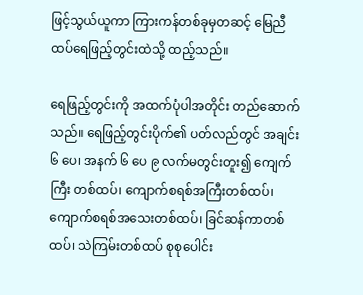ဖြင့်သွယ်ယူကာ ကြားကန်တစ်ခုမှတဆင့် မြေညီထပ်ရေဖြည့်တွင်းထဲသို့ ထည့်သည်။

ရေဖြည့်တွင်းကို အထက်ပုံပါအတိုင်း တည်ဆောက်သည်။ ရေဖြည့်တွင်းပိုက်၏ ပတ်လည်တွင် အချင်း ၆ ပေ၊ အနက် ၆ ပေ ၉ လက်မတွင်းတူး၍ ကျေက်ကြီး တစ်ထပ်၊ ကျောက်စရစ်အကြီးတစ်ထပ်၊ ကျောက်စရစ်အသေးတစ်ထပ်၊ ခြင်ဆန်ကာတစ်ထပ်၊ သဲကြမ်းတစ်ထပ် စုစုပေါင်း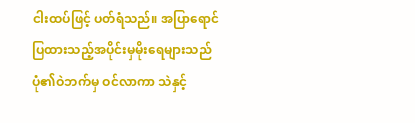ငါးထပ်ဖြင့် ပတ်ရံသည်။ အပြာရောင်ပြထားသည့်အပိုင်းမှမိုးရေများသည် ပုံ၏ဝဲဘက်မှ ဝင်လာကာ သဲနှင့်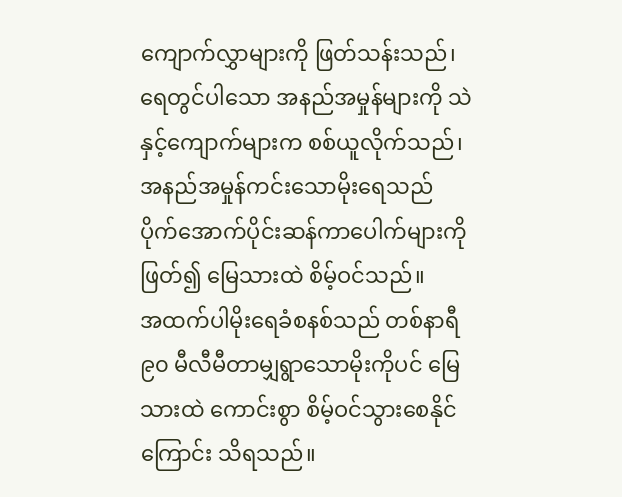ကျောက်လွှာများကို ဖြတ်သန်းသည်၊ ရေတွင်ပါသော အနည်အမှုန်များကို သဲနှင့်ကျောက်များက စစ်ယူလိုက်သည်၊ အနည်အမှုန်ကင်းသောမိုးရေသည် ပိုက်အောက်ပိုင်းဆန်ကာပေါက်များကို ဖြတ်၍ မြေသားထဲ စိမ့်ဝင်သည်။
အထက်ပါမိုးရေခံစနစ်သည် တစ်နာရီ ၉၀ မီလီမီတာမျှရွာသောမိုးကိုပင် မြေသားထဲ ကောင်းစွာ စိမ့်ဝင်သွားစေနိုင်ကြောင်း သိရသည်။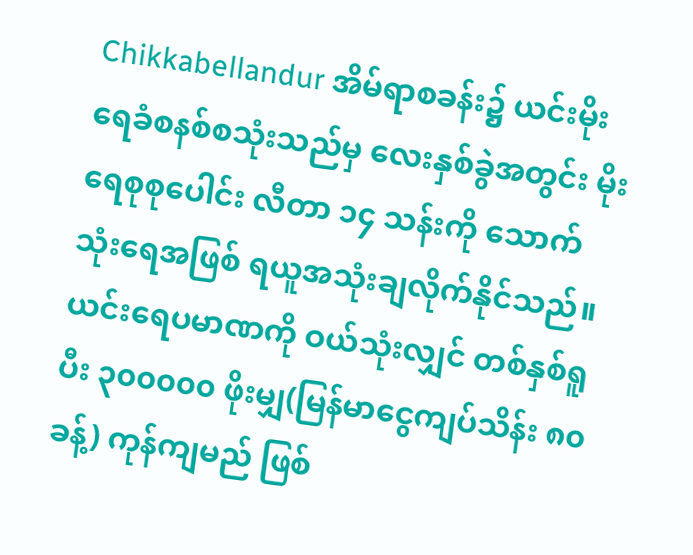Chikkabellandur အိမ်ရာစခန်း၌ ယင်းမိုးရေခံစနစ်စသုံးသည်မှ လေးနှစ်ခွဲအတွင်း မိုးရေစုစုပေါင်း လီတာ ၁၄ သန်းကို သောက်သုံးရေအဖြစ် ရယူအသုံးချလိုက်နိုင်သည်။ ယင်းရေပမာဏကို ဝယ်သုံးလျှင် တစ်နှစ်ရူပီး ၃၀၀၀၀၀ ဖိုးမျှ(မြန်မာငွေကျပ်သိန်း ၈၀ ခန့်) ကုန်ကျမည် ဖြစ်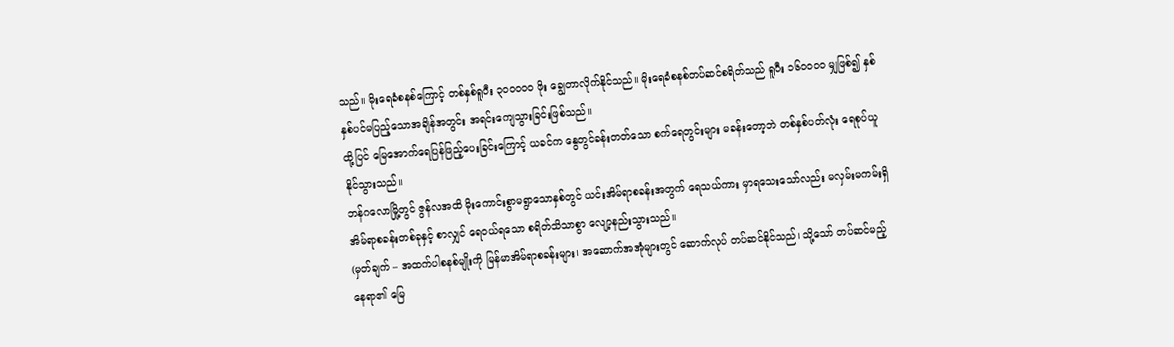သည်။ မိုးရေခံစနစ်ကြောင့် တစ်နှစ်ရူပီး ၃၀၀၀၀၀ ဖိုး ချွေတာလိုက်နိုင်သည်။ မိုးရေခံစနစ်တပ်ဆင်စရိတ်သည် ရူပီး ၁၆၀၀၀၀ မျှဖြစ်၍ နှစ်နှစ်ပင်မပြည့်သောအချိန်အတွင်း အရင်းကျေသွားခြင်းဖြစ်သည်။
ထို့ပြင် မြေအောက်ရေပြန်ဖြည့်ပေးခြင်းကြောင့် ယခင်က နွေတွင်ခန်းတတ်သော စက်ရေတွင်းများ မခန်းတော့ဘဲ တစ်နှစ်ပတ်လုံး ရေစုပ်ယူနိုင်သွားသည်။
ဘန်ဂလောမြို့တွင် ဇွန်လအထိ မိုးကောင်းစွာမရွာသောနှစ်တွင် ယင်းအိမ်ရာစခန်းအတွက် ရေသယ်ကား မှာရသေးသော်လည်း မလှမ်းမကမ်းရှိ အိမ်ရာစခန်းတစ်ခုနှင့် စာလျှင် ရေဝယ်ရသော စရိတ်သိသာစွာ လျော့နည်းသွားသည်။
(မှတ်ချက် – အထက်ပါစနစ်မျိုးကို မြန်မာအိမ်ရာစခန်းများ၊ အဆောက်အအုံများတွင် ဆောက်လုပ် တပ်ဆင်နိုင်သည်၊ သို့သော် တပ်ဆင်မည့် နေရာ၏ မြေ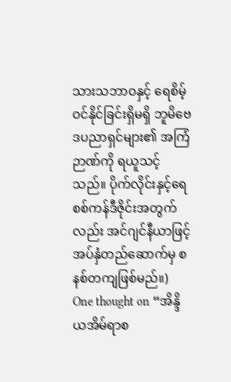သားသဘာဝနှင့် ရေစိမ့်ဝင်နိုင်ခြင်းရှိမရှိ ဘူမိဗေဒပညာရှင်များ၏ အကြံဉာဏ်ကို ရယူသင့်သည်။ ပိုက်လိုင်းနှင့်ရေစစ်ကန်ဒီဇိုင်းအတွက်လည်း အင်ဂျင်နီယာဖြင့် အပ်နှံတည်ဆောက်မှ စနစ်တကျဖြစ်မည်။)
One thought on “အိန္ဒိယအိမ်ရာစ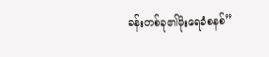ခန်းတစ်ခု၏မိုးရေခံစနစ်”